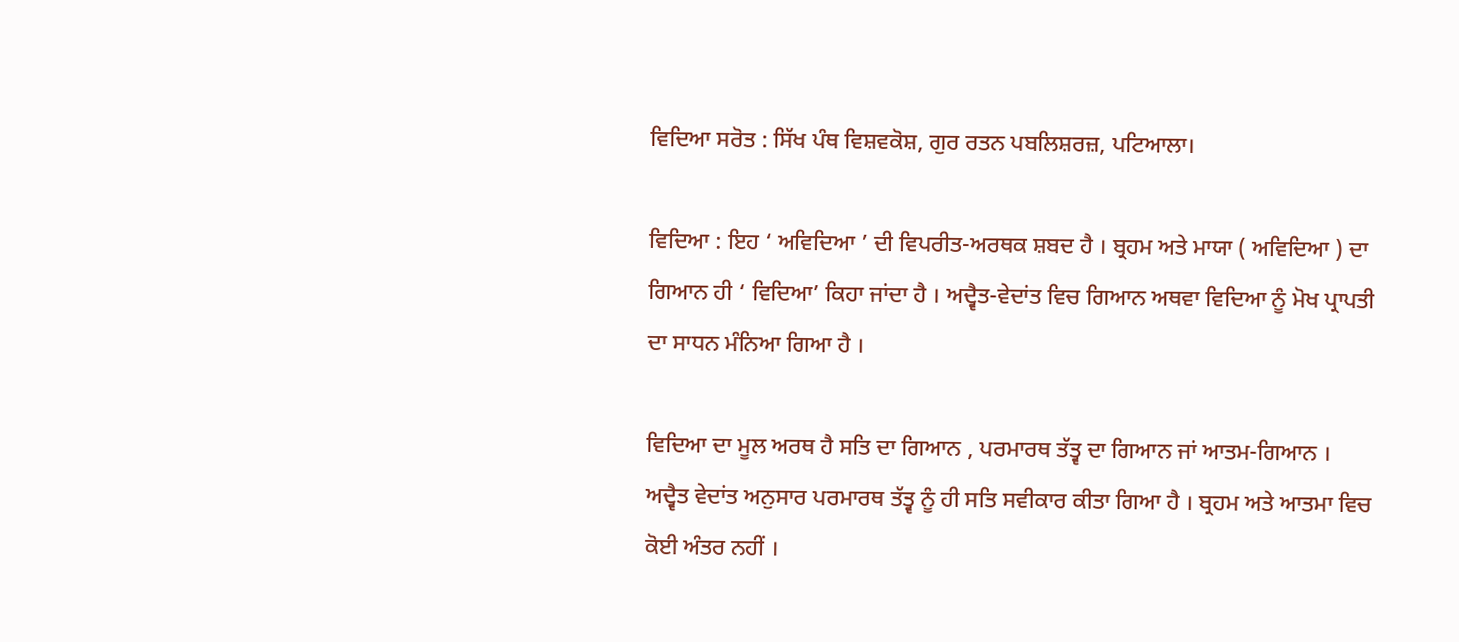ਵਿਦਿਆ ਸਰੋਤ : ਸਿੱਖ ਪੰਥ ਵਿਸ਼ਵਕੋਸ਼, ਗੁਰ ਰਤਨ ਪਬਲਿਸ਼ਰਜ਼, ਪਟਿਆਲਾ।

ਵਿਦਿਆ : ਇਹ ‘ ਅਵਿਦਿਆ ’ ਦੀ ਵਿਪਰੀਤ-ਅਰਥਕ ਸ਼ਬਦ ਹੈ । ਬ੍ਰਹਮ ਅਤੇ ਮਾਯਾ ( ਅਵਿਦਿਆ ) ਦਾ ਗਿਆਨ ਹੀ ‘ ਵਿਦਿਆ’ ਕਿਹਾ ਜਾਂਦਾ ਹੈ । ਅਦ੍ਵੈਤ-ਵੇਦਾਂਤ ਵਿਚ ਗਿਆਨ ਅਥਵਾ ਵਿਦਿਆ ਨੂੰ ਮੋਖ ਪ੍ਰਾਪਤੀ ਦਾ ਸਾਧਨ ਮੰਨਿਆ ਗਿਆ ਹੈ ।

ਵਿਦਿਆ ਦਾ ਮੂਲ ਅਰਥ ਹੈ ਸਤਿ ਦਾ ਗਿਆਨ , ਪਰਮਾਰਥ ਤੱਤ੍ਵ ਦਾ ਗਿਆਨ ਜਾਂ ਆਤਮ-ਗਿਆਨ । ਅਦ੍ਵੈਤ ਵੇਦਾਂਤ ਅਨੁਸਾਰ ਪਰਮਾਰਥ ਤੱਤ੍ਵ ਨੂੰ ਹੀ ਸਤਿ ਸਵੀਕਾਰ ਕੀਤਾ ਗਿਆ ਹੈ । ਬ੍ਰਹਮ ਅਤੇ ਆਤਮਾ ਵਿਚ ਕੋਈ ਅੰਤਰ ਨਹੀਂ ।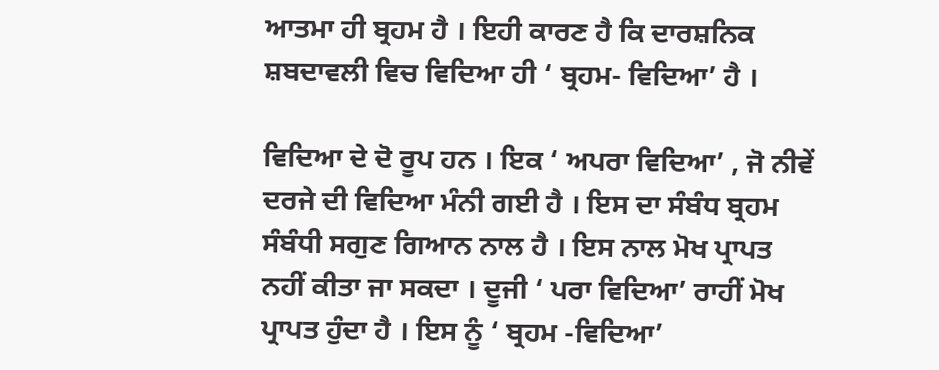ਆਤਮਾ ਹੀ ਬ੍ਰਹਮ ਹੈ । ਇਹੀ ਕਾਰਣ ਹੈ ਕਿ ਦਾਰਸ਼ਨਿਕ ਸ਼ਬਦਾਵਲੀ ਵਿਚ ਵਿਦਿਆ ਹੀ ‘ ਬ੍ਰਹਮ- ਵਿਦਿਆ’ ਹੈ ।

ਵਿਦਿਆ ਦੇ ਦੋ ਰੂਪ ਹਨ । ਇਕ ‘ ਅਪਰਾ ਵਿਦਿਆ’ , ਜੋ ਨੀਵੇਂ ਦਰਜੇ ਦੀ ਵਿਦਿਆ ਮੰਨੀ ਗਈ ਹੈ । ਇਸ ਦਾ ਸੰਬੰਧ ਬ੍ਰਹਮ ਸੰਬੰਧੀ ਸਗੁਣ ਗਿਆਨ ਨਾਲ ਹੈ । ਇਸ ਨਾਲ ਮੋਖ ਪ੍ਰਾਪਤ ਨਹੀਂ ਕੀਤਾ ਜਾ ਸਕਦਾ । ਦੂਜੀ ‘ ਪਰਾ ਵਿਦਿਆ’ ਰਾਹੀਂ ਮੋਖ ਪ੍ਰਾਪਤ ਹੁੰਦਾ ਹੈ । ਇਸ ਨੂੰ ‘ ਬ੍ਰਹਮ -ਵਿਦਿਆ’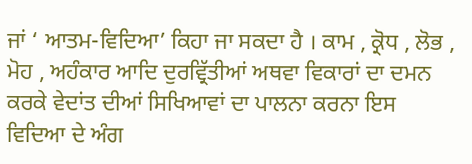ਜਾਂ ‘ ਆਤਮ-ਵਿਦਿਆ’ ਕਿਹਾ ਜਾ ਸਕਦਾ ਹੈ । ਕਾਮ , ਕ੍ਰੋਧ , ਲੋਭ , ਮੋਹ , ਅਹੰਕਾਰ ਆਦਿ ਦੁਰਵ੍ਰਿੱਤੀਆਂ ਅਥਵਾ ਵਿਕਾਰਾਂ ਦਾ ਦਮਨ ਕਰਕੇ ਵੇਦਾਂਤ ਦੀਆਂ ਸਿਖਿਆਵਾਂ ਦਾ ਪਾਲਨਾ ਕਰਨਾ ਇਸ ਵਿਦਿਆ ਦੇ ਅੰਗ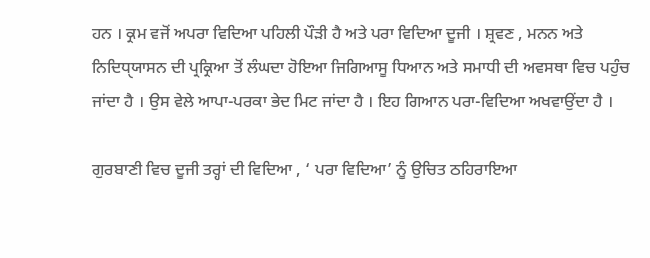ਹਨ । ਕ੍ਰਮ ਵਜੋਂ ਅਪਰਾ ਵਿਦਿਆ ਪਹਿਲੀ ਪੌੜੀ ਹੈ ਅਤੇ ਪਰਾ ਵਿਦਿਆ ਦੂਜੀ । ਸ਼੍ਰਵਣ , ਮਨਨ ਅਤੇ ਨਿਦਿਧੑਯਾਸਨ ਦੀ ਪ੍ਰਕ੍ਰਿਆ ਤੋਂ ਲੰਘਦਾ ਹੋਇਆ ਜਿਗਿਆਸੂ ਧਿਆਨ ਅਤੇ ਸਮਾਧੀ ਦੀ ਅਵਸਥਾ ਵਿਚ ਪਹੁੰਚ ਜਾਂਦਾ ਹੈ । ਉਸ ਵੇਲੇ ਆਪਾ-ਪਰਕਾ ਭੇਦ ਮਿਟ ਜਾਂਦਾ ਹੈ । ਇਹ ਗਿਆਨ ਪਰਾ-ਵਿਦਿਆ ਅਖਵਾਉਂਦਾ ਹੈ ।

ਗੁਰਬਾਣੀ ਵਿਚ ਦੂਜੀ ਤਰ੍ਹਾਂ ਦੀ ਵਿਦਿਆ , ‘ ਪਰਾ ਵਿਦਿਆ’ ਨੂੰ ਉਚਿਤ ਠਹਿਰਾਇਆ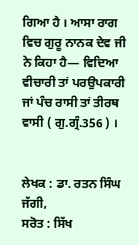ਗਿਆ ਹੈ । ਆਸਾ ਰਾਗ ਵਿਚ ਗੁਰੂ ਨਾਨਕ ਦੇਵ ਜੀ ਨੇ ਕਿਹਾ ਹੈ— ਵਿਦਿਆ ਵੀਚਾਰੀ ਤਾਂ ਪਰਉਪਕਾਰੀ ਜਾਂ ਪੰਚ ਰਾਸੀ ਤਾਂ ਤੀਰਥ ਵਾਸੀ ( ਗੁ.ਗ੍ਰੰ.356 ) ।


ਲੇਖਕ : ਡਾ. ਰਤਨ ਸਿੰਘ ਜੱਗੀ,
ਸਰੋਤ : ਸਿੱਖ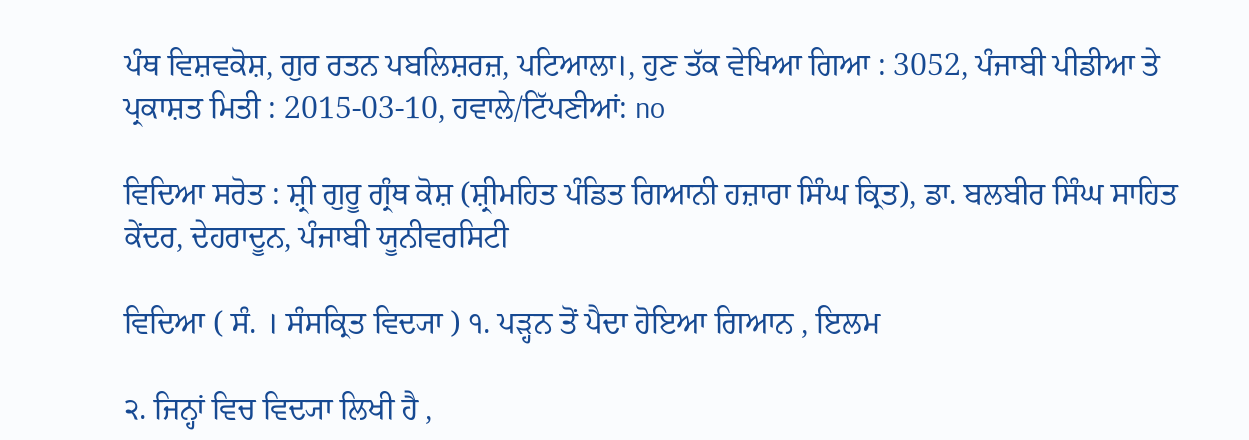ਪੰਥ ਵਿਸ਼ਵਕੋਸ਼, ਗੁਰ ਰਤਨ ਪਬਲਿਸ਼ਰਜ਼, ਪਟਿਆਲਾ।, ਹੁਣ ਤੱਕ ਵੇਖਿਆ ਗਿਆ : 3052, ਪੰਜਾਬੀ ਪੀਡੀਆ ਤੇ ਪ੍ਰਕਾਸ਼ਤ ਮਿਤੀ : 2015-03-10, ਹਵਾਲੇ/ਟਿੱਪਣੀਆਂ: no

ਵਿਦਿਆ ਸਰੋਤ : ਸ਼੍ਰੀ ਗੁਰੂ ਗ੍ਰੰਥ ਕੋਸ਼ (ਸ਼੍ਰੀਮਹਿਤ ਪੰਡਿਤ ਗਿਆਨੀ ਹਜ਼ਾਰਾ ਸਿੰਘ ਕ੍ਰਿਤ), ਡਾ. ਬਲਬੀਰ ਸਿੰਘ ਸਾਹਿਤ ਕੇਂਦਰ, ਦੇਹਰਾਦੂਨ, ਪੰਜਾਬੀ ਯੂਨੀਵਰਸਿਟੀ

ਵਿਦਿਆ ( ਸੰ. । ਸੰਸਕ੍ਰਿਤ ਵਿਦ੍ਯਾ ) ੧. ਪੜ੍ਹਨ ਤੋਂ ਪੈਦਾ ਹੋਇਆ ਗਿਆਨ , ਇਲਮ

੨. ਜਿਨ੍ਹਾਂ ਵਿਚ ਵਿਦ੍ਯਾ ਲਿਖੀ ਹੈ ,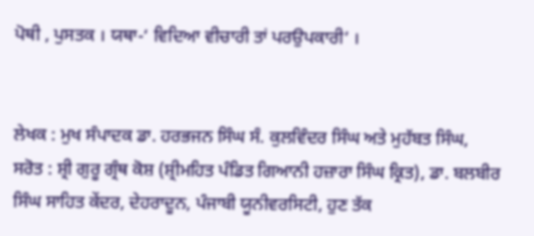ਪੋਥੀ , ਪੁਸਤਕ । ਯਥਾ-‘ ਵਿਦਿਆ ਵੀਚਾਰੀ ਤਾਂ ਪਰਉਪਕਾਰੀ’ ।


ਲੇਖਕ : ਮੁਖ ਸੰਪਾਦਕ ਡਾ. ਹਰਭਜਨ ਸਿੰਘ ਸੰ. ਕੁਲਵਿੰਦਰ ਸਿੰਘ ਅਤੇ ਮੁਹੱਬਤ ਸਿੰਘ,
ਸਰੋਤ : ਸ਼੍ਰੀ ਗੁਰੂ ਗ੍ਰੰਥ ਕੋਸ਼ (ਸ਼੍ਰੀਮਹਿਤ ਪੰਡਿਤ ਗਿਆਨੀ ਹਜ਼ਾਰਾ ਸਿੰਘ ਕ੍ਰਿਤ), ਡਾ. ਬਲਬੀਰ ਸਿੰਘ ਸਾਹਿਤ ਕੇਂਦਰ, ਦੇਹਰਾਦੂਨ, ਪੰਜਾਬੀ ਯੂਨੀਵਰਸਿਟੀ, ਹੁਣ ਤੱਕ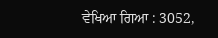ਵੇਖਿਆ ਗਿਆ : 3052,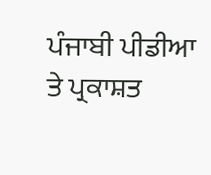ਪੰਜਾਬੀ ਪੀਡੀਆ ਤੇ ਪ੍ਰਕਾਸ਼ਤ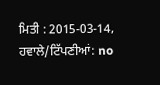ਮਿਤੀ : 2015-03-14, ਹਵਾਲੇ/ਟਿੱਪਣੀਆਂ: no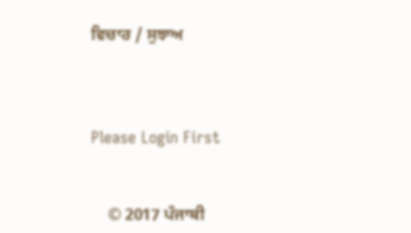ਵਿਚਾਰ / ਸੁਝਾਅ



Please Login First


    © 2017 ਪੰਜਾਬੀ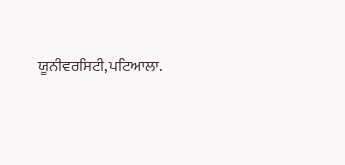ਯੂਨੀਵਰਸਿਟੀ,ਪਟਿਆਲਾ.